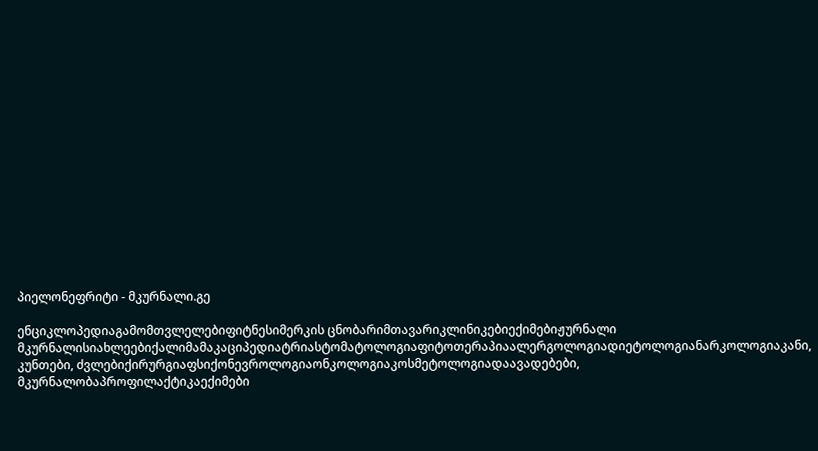პიელონეფრიტი - მკურნალი.გე

ენციკლოპედიაგამომთვლელებიფიტნესიმერკის ცნობარიმთავარიკლინიკებიექიმებიჟურნალი მკურნალისიახლეებიქალიმამაკაციპედიატრიასტომატოლოგიაფიტოთერაპიაალერგოლოგიადიეტოლოგიანარკოლოგიაკანი, კუნთები, ძვლებიქირურგიაფსიქონევროლოგიაონკოლოგიაკოსმეტოლოგიადაავადებები, მკურნალობაპროფილაქტიკაექიმები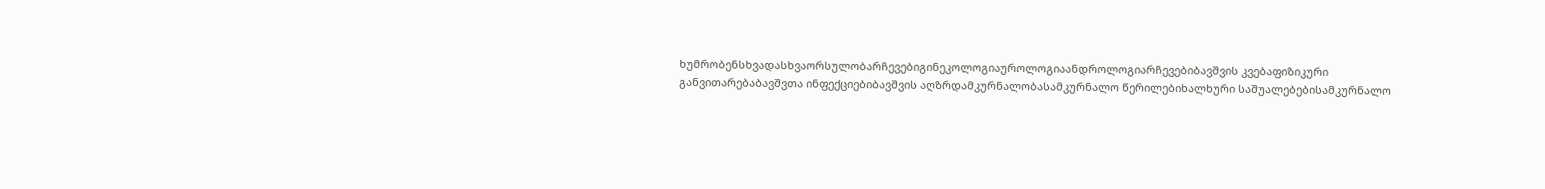ხუმრობენსხვადასხვაორსულობარჩევებიგინეკოლოგიაუროლოგიაანდროლოგიარჩევებიბავშვის კვებაფიზიკური განვითარებაბავშვთა ინფექციებიბავშვის აღზრდამკურნალობასამკურნალო წერილებიხალხური საშუალებებისამკურნალო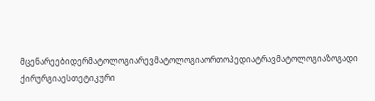მცენარეებიდერმატოლოგიარევმატოლოგიაორთოპედიატრავმატოლოგიაზოგადი ქირურგიაესთეტიკური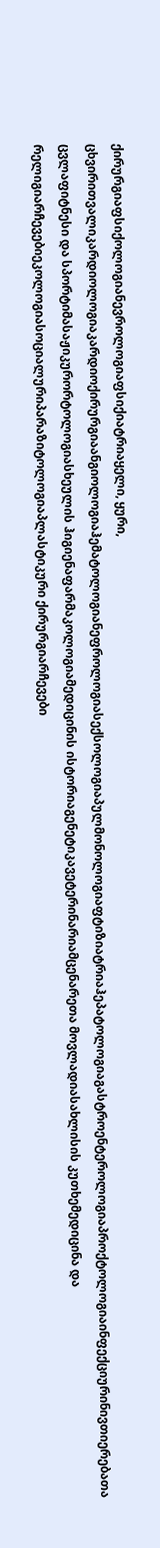ქირურგიაფსიქოლოგიანევროლოგიაფსიქიატრიაყელი, ყური, ცხვირითვალიკარდიოლოგიაკარდიოქირურგიაანგიოლოგიაჰემატოლოგიანეფროლოგიასექსოლოგიაპულმონოლოგიაფტიზიატრიაჰეპატოლოგიაგასტროენტეროლოგიაპროქტოლოგიაინფექციურინივთიერებათა ცვლაფიტნესი და სპორტიმასაჟიკურორტოლოგიასხეულის ჰიგიენაფარმაკოლოგიამედიცინის ისტორიაგენეტიკავეტერინარიამცენარეთა მოვლადიასახლისის კუთხემედიცინა და რელიგიარჩევებიეკოლოგიასოციალურიპარაზიტოლოგიაპლასტიკური ქირურგიარჩევები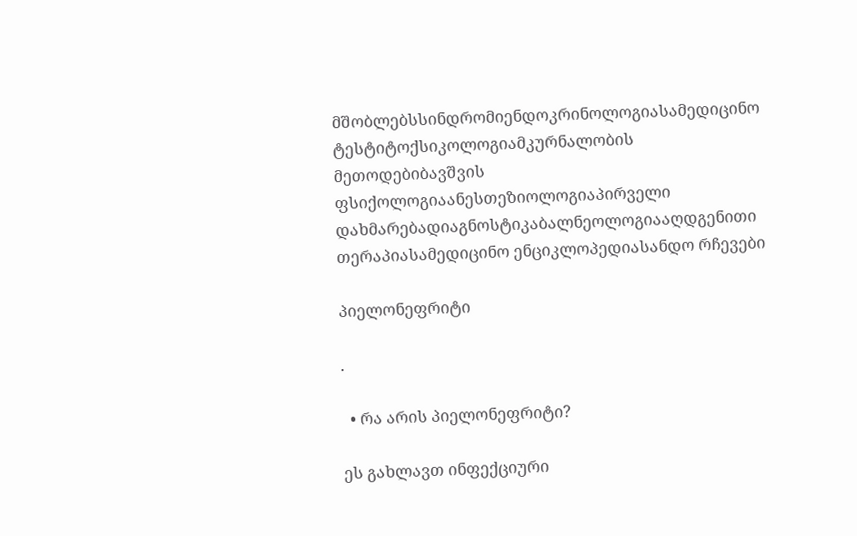მშობლებსსინდრომიენდოკრინოლოგიასამედიცინო ტესტიტოქსიკოლოგიამკურნალობის მეთოდებიბავშვის ფსიქოლოგიაანესთეზიოლოგიაპირველი დახმარებადიაგნოსტიკაბალნეოლოგიააღდგენითი თერაპიასამედიცინო ენციკლოპედიასანდო რჩევები

პიელონეფრიტი

.

  • რა არის პიელონეფრიტი?

ეს გახლავთ ინფექციური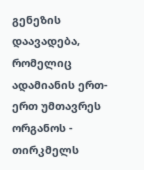გენეზის დაავადება, რომელიც ადამიანის ერთ-ერთ უმთავრეს ორგანოს - თირკმელს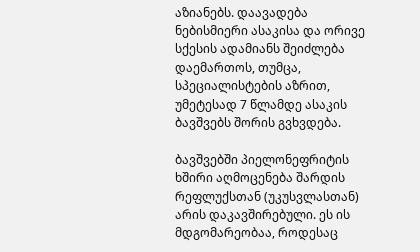აზიანებს. დაავადება ნებისმიერი ასაკისა და ორივე სქესის ადამიანს შეიძლება დაემართოს, თუმცა, სპეციალისტების აზრით, უმეტესად 7 წლამდე ასაკის ბავშვებს შორის გვხვდება.

ბავშვებში პიელონეფრიტის ხშირი აღმოცენება შარდის რეფლუქსთან (უკუსვლასთან) არის დაკავშირებული. ეს ის მდგომარეობაა, როდესაც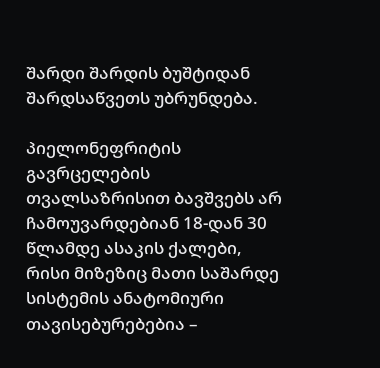შარდი შარდის ბუშტიდან შარდსაწვეთს უბრუნდება.

პიელონეფრიტის გავრცელების თვალსაზრისით ბავშვებს არ ჩამოუვარდებიან 18-დან 30 წლამდე ასაკის ქალები, რისი მიზეზიც მათი საშარდე სისტემის ანატომიური თავისებურებებია –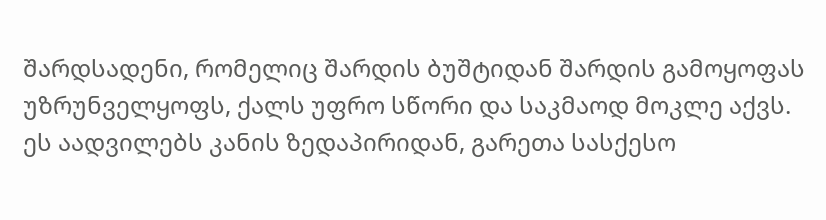შარდსადენი, რომელიც შარდის ბუშტიდან შარდის გამოყოფას უზრუნველყოფს, ქალს უფრო სწორი და საკმაოდ მოკლე აქვს. ეს აადვილებს კანის ზედაპირიდან, გარეთა სასქესო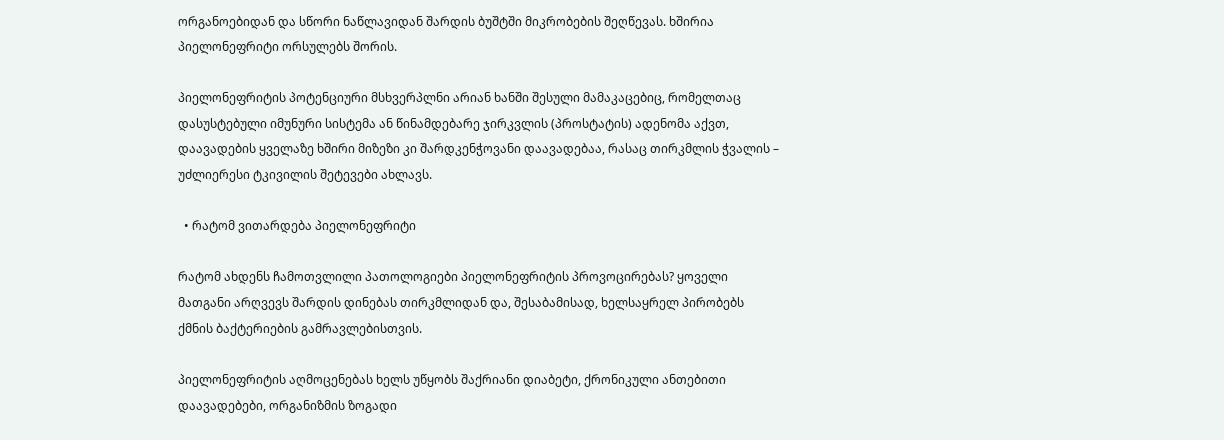ორგანოებიდან და სწორი ნაწლავიდან შარდის ბუშტში მიკრობების შეღწევას. ხშირია პიელონეფრიტი ორსულებს შორის.

პიელონეფრიტის პოტენციური მსხვერპლნი არიან ხანში შესული მამაკაცებიც, რომელთაც დასუსტებული იმუნური სისტემა ან წინამდებარე ჯირკვლის (პროსტატის) ადენომა აქვთ, დაავადების ყველაზე ხშირი მიზეზი კი შარდკენჭოვანი დაავადებაა, რასაც თირკმლის ჭვალის – უძლიერესი ტკივილის შეტევები ახლავს.

  • რატომ ვითარდება პიელონეფრიტი

რატომ ახდენს ჩამოთვლილი პათოლოგიები პიელონეფრიტის პროვოცირებას? ყოველი მათგანი არღვევს შარდის დინებას თირკმლიდან და, შესაბამისად, ხელსაყრელ პირობებს ქმნის ბაქტერიების გამრავლებისთვის.

პიელონეფრიტის აღმოცენებას ხელს უწყობს შაქრიანი დიაბეტი, ქრონიკული ანთებითი დაავადებები, ორგანიზმის ზოგადი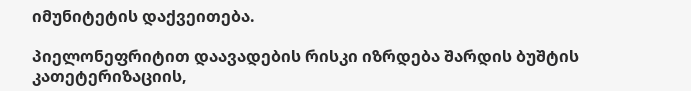იმუნიტეტის დაქვეითება.

პიელონეფრიტით დაავადების რისკი იზრდება შარდის ბუშტის კათეტერიზაციის,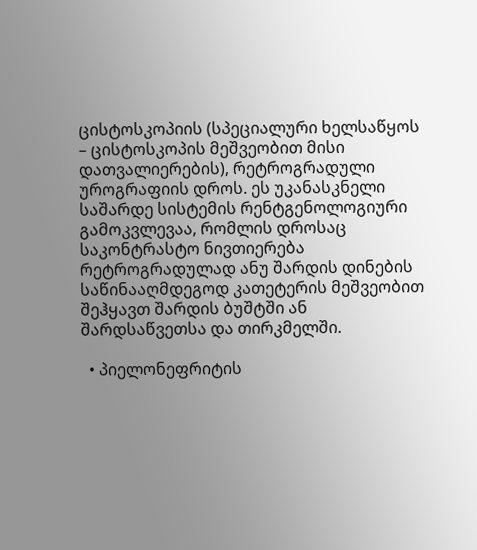ცისტოსკოპიის (სპეციალური ხელსაწყოს – ცისტოსკოპის მეშვეობით მისი დათვალიერების), რეტროგრადული უროგრაფიის დროს. ეს უკანასკნელი საშარდე სისტემის რენტგენოლოგიური გამოკვლევაა, რომლის დროსაც საკონტრასტო ნივთიერება რეტროგრადულად ანუ შარდის დინების საწინააღმდეგოდ კათეტერის მეშვეობით შეჰყავთ შარდის ბუშტში ან შარდსაწვეთსა და თირკმელში.

  • პიელონეფრიტის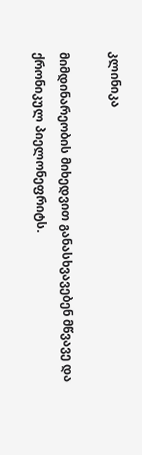კლინიკა

მიმდინარეობის მიხედვით განასხვავებენ მწვავე და ქრონიკულ პიელონეფრიტს.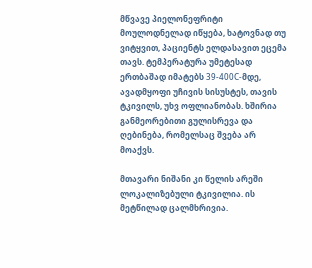მწვავე პიელონეფრიტი მოულოდნელად იწყება, ხატოვნად თუ ვიტყვით, პაციენტს ელდასავით ეცემა თავს. ტემპერატურა უმეტესად ერთბაშად იმატებს 39-400С-მდე, ავადმყოფი უჩივის სისუსტეს, თავის ტკივილს, უხვ ოფლიანობას. ხშირია განმეორებითი გულისრევა და ღებინება, რომელსაც შვება არ მოაქვს.

მთავარი ნიშანი კი წელის არეში ლოკალიზებული ტკივილია. ის მეტწილად ცალმხრივია.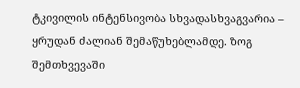ტკივილის ინტენსივობა სხვადასხვაგვარია – ყრუდან ძალიან შემაწუხებლამდე. ზოგ შემთხვევაში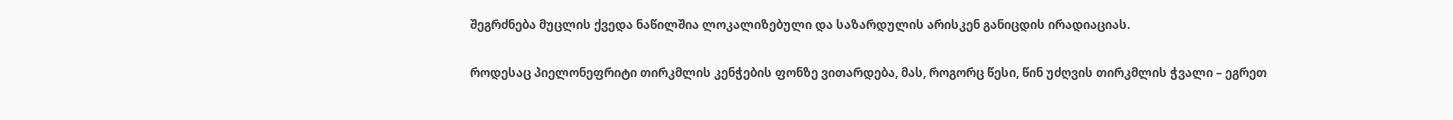შეგრძნება მუცლის ქვედა ნაწილშია ლოკალიზებული და საზარდულის არისკენ განიცდის ირადიაციას.

როდესაც პიელონეფრიტი თირკმლის კენჭების ფონზე ვითარდება, მას, როგორც წესი, წინ უძღვის თირკმლის ჭვალი – ეგრეთ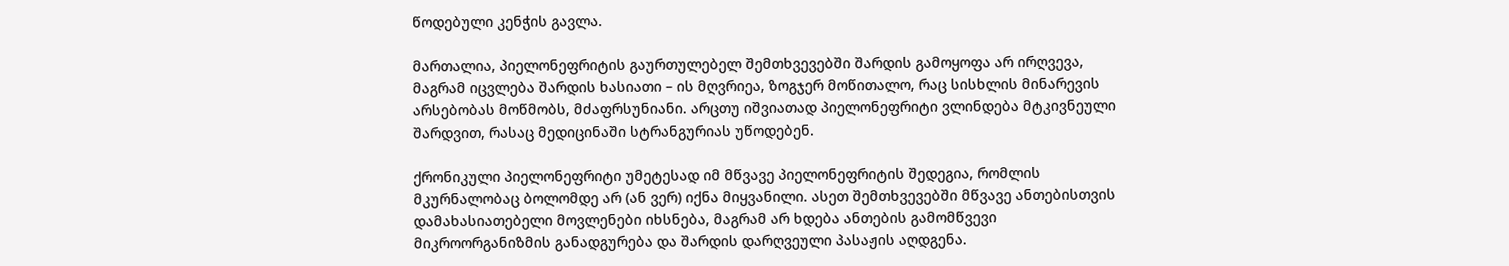წოდებული კენჭის გავლა.

მართალია, პიელონეფრიტის გაურთულებელ შემთხვევებში შარდის გამოყოფა არ ირღვევა, მაგრამ იცვლება შარდის ხასიათი – ის მღვრიეა, ზოგჯერ მოწითალო, რაც სისხლის მინარევის არსებობას მოწმობს, მძაფრსუნიანი. არცთუ იშვიათად პიელონეფრიტი ვლინდება მტკივნეული შარდვით, რასაც მედიცინაში სტრანგურიას უწოდებენ.

ქრონიკული პიელონეფრიტი უმეტესად იმ მწვავე პიელონეფრიტის შედეგია, რომლის მკურნალობაც ბოლომდე არ (ან ვერ) იქნა მიყვანილი. ასეთ შემთხვევებში მწვავე ანთებისთვის დამახასიათებელი მოვლენები იხსნება, მაგრამ არ ხდება ანთების გამომწვევი მიკროორგანიზმის განადგურება და შარდის დარღვეული პასაჟის აღდგენა.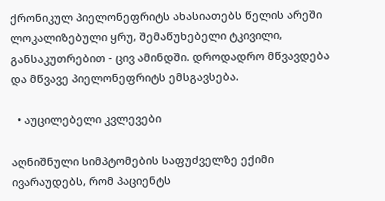ქრონიკულ პიელონეფრიტს ახასიათებს წელის არეში ლოკალიზებული ყრუ, შემაწუხებელი ტკივილი, განსაკუთრებით - ცივ ამინდში. დროდადრო მწვავდება და მწვავე პიელონეფრიტს ემსგავსება.

  • აუცილებელი კვლევები

აღნიშნული სიმპტომების საფუძველზე ექიმი ივარაუდებს, რომ პაციენტს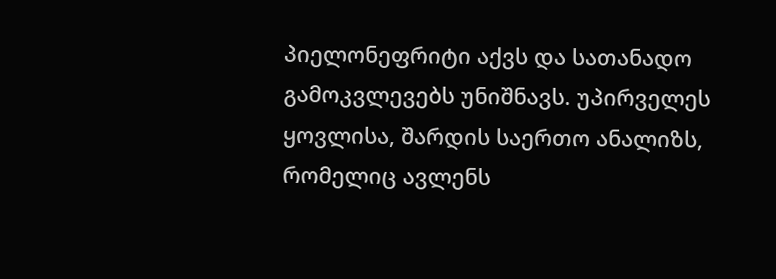პიელონეფრიტი აქვს და სათანადო გამოკვლევებს უნიშნავს. უპირველეს ყოვლისა, შარდის საერთო ანალიზს, რომელიც ავლენს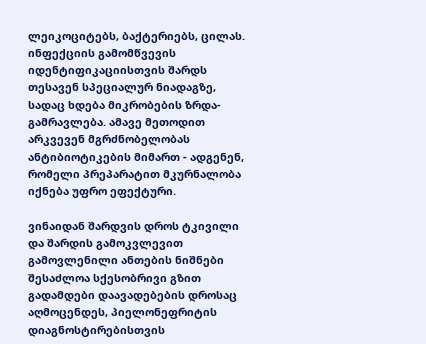ლეიკოციტებს, ბაქტერიებს, ცილას. ინფექციის გამომწვევის იდენტიფიკაციისთვის შარდს თესავენ სპეციალურ ნიადაგზე, სადაც ხდება მიკრობების ზრდა-გამრავლება. ამავე მეთოდით არკვევენ მგრძნობელობას ანტიბიოტიკების მიმართ - ადგენენ, რომელი პრეპარატით მკურნალობა იქნება უფრო ეფექტური.

ვინაიდან შარდვის დროს ტკივილი და შარდის გამოკვლევით გამოვლენილი ანთების ნიშნები შესაძლოა სქესობრივი გზით გადამდები დაავადებების დროსაც აღმოცენდეს, პიელონეფრიტის დიაგნოსტირებისთვის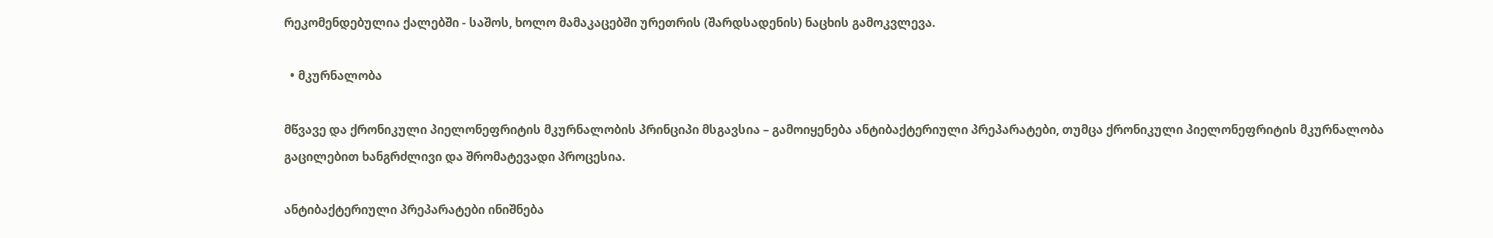რეკომენდებულია ქალებში - საშოს, ხოლო მამაკაცებში ურეთრის (შარდსადენის) ნაცხის გამოკვლევა.

  • მკურნალობა

მწვავე და ქრონიკული პიელონეფრიტის მკურნალობის პრინციპი მსგავსია – გამოიყენება ანტიბაქტერიული პრეპარატები, თუმცა ქრონიკული პიელონეფრიტის მკურნალობა გაცილებით ხანგრძლივი და შრომატევადი პროცესია.

ანტიბაქტერიული პრეპარატები ინიშნება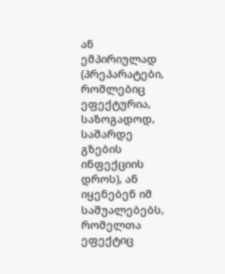ან ემპირიულად (პრეპარატები, რომლებიც ეფექტურია, საზოგადოდ, საშარდე გზების ინფექციის დროს), ან იყენებენ იმ საშუალებებს, რომელთა ეფექტიც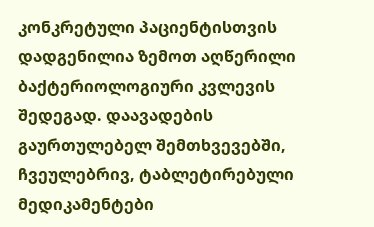კონკრეტული პაციენტისთვის დადგენილია ზემოთ აღწერილი ბაქტერიოლოგიური კვლევის შედეგად. დაავადების გაურთულებელ შემთხვევებში, ჩვეულებრივ, ტაბლეტირებული მედიკამენტები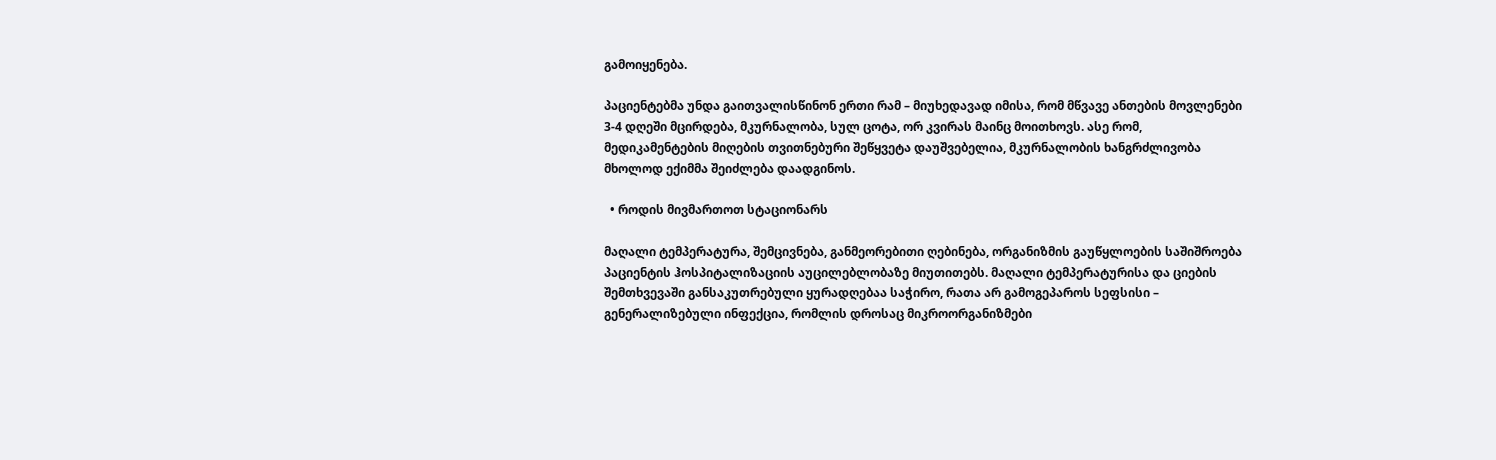გამოიყენება.

პაციენტებმა უნდა გაითვალისწინონ ერთი რამ – მიუხედავად იმისა, რომ მწვავე ანთების მოვლენები 3-4 დღეში მცირდება, მკურნალობა, სულ ცოტა, ორ კვირას მაინც მოითხოვს. ასე რომ, მედიკამენტების მიღების თვითნებური შეწყვეტა დაუშვებელია, მკურნალობის ხანგრძლივობა მხოლოდ ექიმმა შეიძლება დაადგინოს.

  • როდის მივმართოთ სტაციონარს

მაღალი ტემპერატურა, შემცივნება, განმეორებითი ღებინება, ორგანიზმის გაუწყლოების საშიშროება პაციენტის ჰოსპიტალიზაციის აუცილებლობაზე მიუთითებს. მაღალი ტემპერატურისა და ციების შემთხვევაში განსაკუთრებული ყურადღებაა საჭირო, რათა არ გამოგეპაროს სეფსისი – გენერალიზებული ინფექცია, რომლის დროსაც მიკროორგანიზმები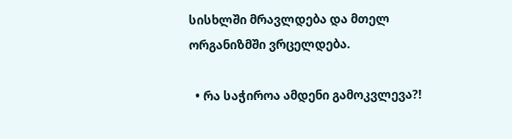სისხლში მრავლდება და მთელ ორგანიზმში ვრცელდება.

  • რა საჭიროა ამდენი გამოკვლევა?!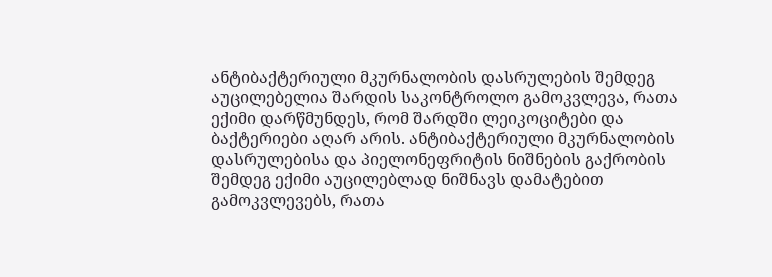ანტიბაქტერიული მკურნალობის დასრულების შემდეგ აუცილებელია შარდის საკონტროლო გამოკვლევა, რათა ექიმი დარწმუნდეს, რომ შარდში ლეიკოციტები და ბაქტერიები აღარ არის. ანტიბაქტერიული მკურნალობის დასრულებისა და პიელონეფრიტის ნიშნების გაქრობის შემდეგ ექიმი აუცილებლად ნიშნავს დამატებით გამოკვლევებს, რათა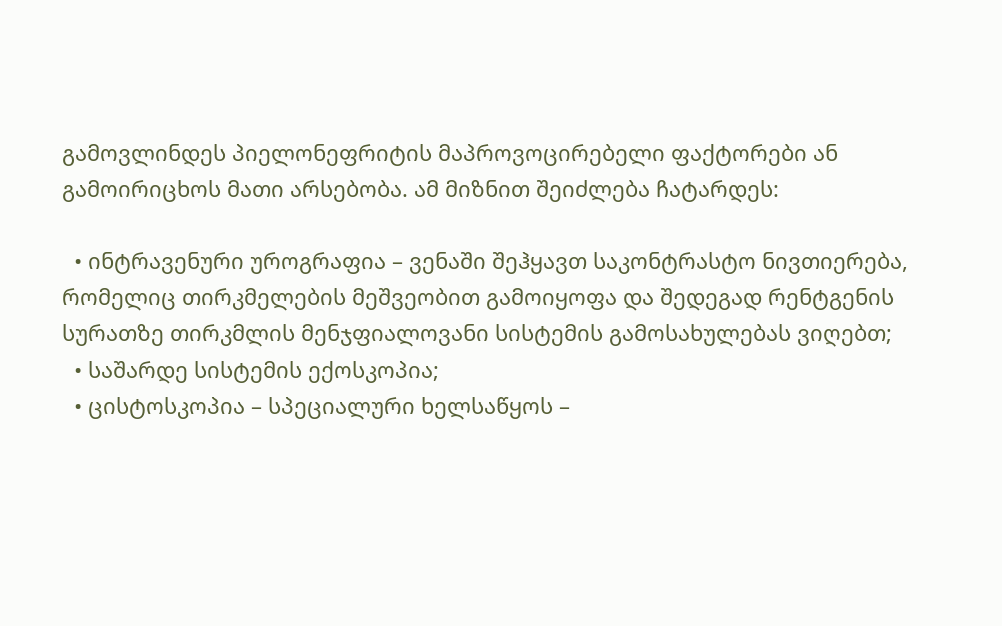გამოვლინდეს პიელონეფრიტის მაპროვოცირებელი ფაქტორები ან გამოირიცხოს მათი არსებობა. ამ მიზნით შეიძლება ჩატარდეს:

  • ინტრავენური უროგრაფია – ვენაში შეჰყავთ საკონტრასტო ნივთიერება, რომელიც თირკმელების მეშვეობით გამოიყოფა და შედეგად რენტგენის სურათზე თირკმლის მენჯფიალოვანი სისტემის გამოსახულებას ვიღებთ;
  • საშარდე სისტემის ექოსკოპია;
  • ცისტოსკოპია – სპეციალური ხელსაწყოს –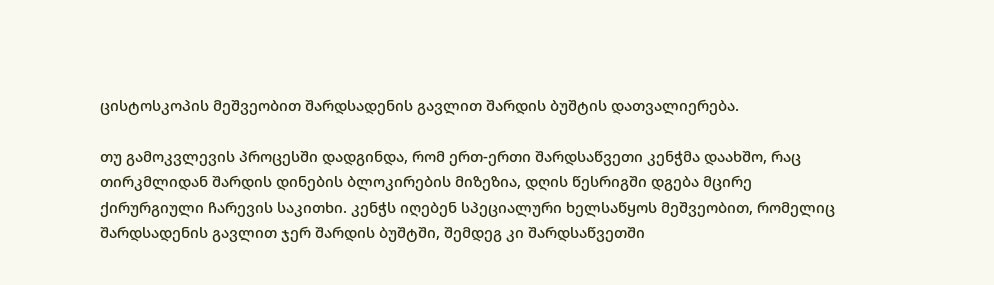ცისტოსკოპის მეშვეობით შარდსადენის გავლით შარდის ბუშტის დათვალიერება.

თუ გამოკვლევის პროცესში დადგინდა, რომ ერთ-ერთი შარდსაწვეთი კენჭმა დაახშო, რაც თირკმლიდან შარდის დინების ბლოკირების მიზეზია, დღის წესრიგში დგება მცირე ქირურგიული ჩარევის საკითხი. კენჭს იღებენ სპეციალური ხელსაწყოს მეშვეობით, რომელიც შარდსადენის გავლით ჯერ შარდის ბუშტში, შემდეგ კი შარდსაწვეთში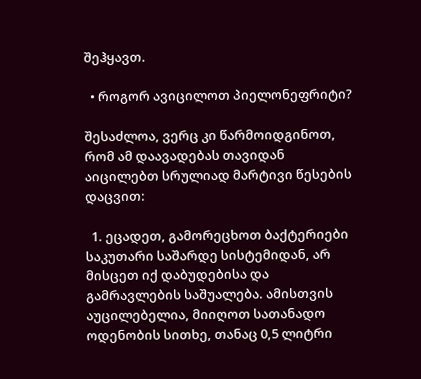შეჰყავთ.

  • როგორ ავიცილოთ პიელონეფრიტი?

შესაძლოა, ვერც კი წარმოიდგინოთ, რომ ამ დაავადებას თავიდან აიცილებთ სრულიად მარტივი წესების დაცვით:

  1. ეცადეთ, გამორეცხოთ ბაქტერიები საკუთარი საშარდე სისტემიდან, არ მისცეთ იქ დაბუდებისა და გამრავლების საშუალება. ამისთვის აუცილებელია, მიიღოთ სათანადო ოდენობის სითხე, თანაც 0,5 ლიტრი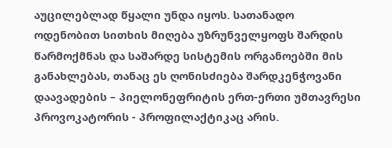აუცილებლად წყალი უნდა იყოს. სათანადო ოდენობით სითხის მიღება უზრუნველყოფს შარდის წარმოქმნას და საშარდე სისტემის ორგანოებში მის განახლებას, თანაც ეს ღონისძიება შარდკენჭოვანი დაავადების – პიელონეფრიტის ერთ-ერთი უმთავრესი პროვოკატორის - პროფილაქტიკაც არის.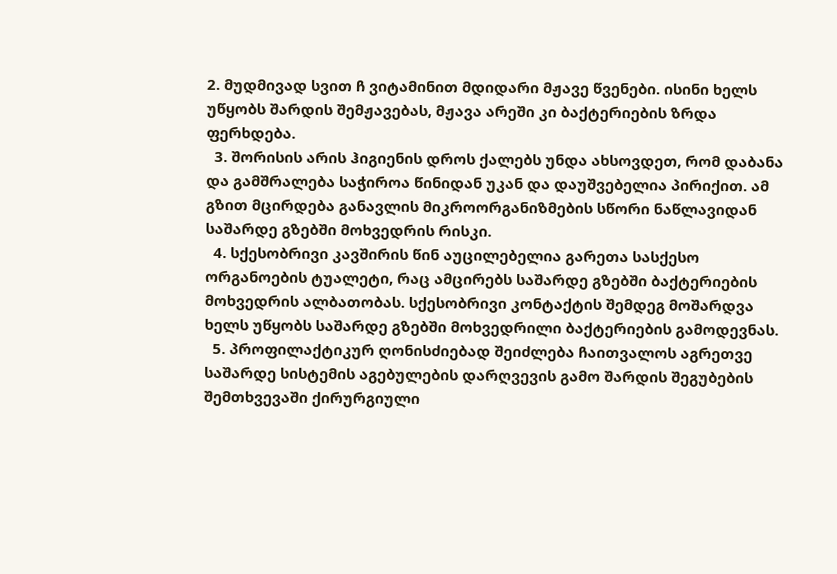2. მუდმივად სვით ჩ ვიტამინით მდიდარი მჟავე წვენები. ისინი ხელს უწყობს შარდის შემჟავებას, მჟავა არეში კი ბაქტერიების ზრდა ფერხდება.
  3. შორისის არის ჰიგიენის დროს ქალებს უნდა ახსოვდეთ, რომ დაბანა და გამშრალება საჭიროა წინიდან უკან და დაუშვებელია პირიქით. ამ გზით მცირდება განავლის მიკროორგანიზმების სწორი ნაწლავიდან საშარდე გზებში მოხვედრის რისკი.
  4. სქესობრივი კავშირის წინ აუცილებელია გარეთა სასქესო ორგანოების ტუალეტი, რაც ამცირებს საშარდე გზებში ბაქტერიების მოხვედრის ალბათობას. სქესობრივი კონტაქტის შემდეგ მოშარდვა ხელს უწყობს საშარდე გზებში მოხვედრილი ბაქტერიების გამოდევნას.
  5. პროფილაქტიკურ ღონისძიებად შეიძლება ჩაითვალოს აგრეთვე საშარდე სისტემის აგებულების დარღვევის გამო შარდის შეგუბების შემთხვევაში ქირურგიული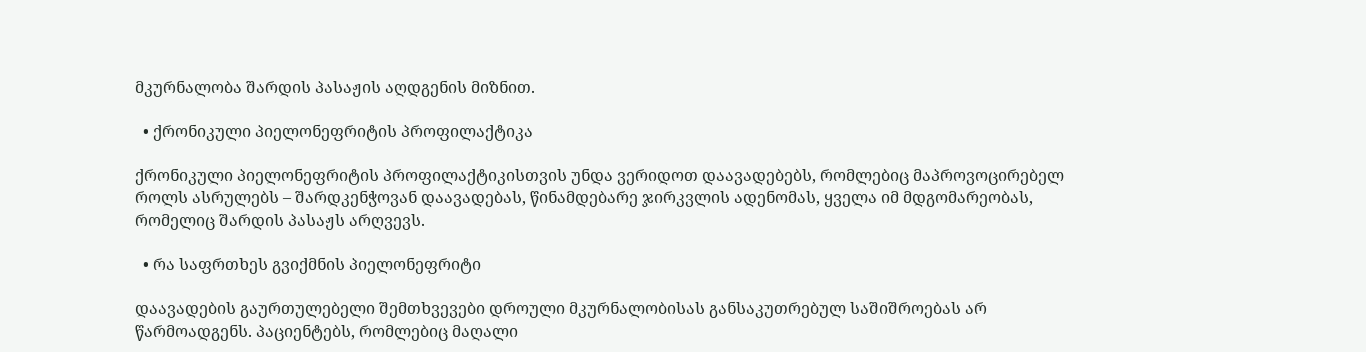მკურნალობა შარდის პასაჟის აღდგენის მიზნით.

  • ქრონიკული პიელონეფრიტის პროფილაქტიკა

ქრონიკული პიელონეფრიტის პროფილაქტიკისთვის უნდა ვერიდოთ დაავადებებს, რომლებიც მაპროვოცირებელ როლს ასრულებს – შარდკენჭოვან დაავადებას, წინამდებარე ჯირკვლის ადენომას, ყველა იმ მდგომარეობას, რომელიც შარდის პასაჟს არღვევს.

  • რა საფრთხეს გვიქმნის პიელონეფრიტი

დაავადების გაურთულებელი შემთხვევები დროული მკურნალობისას განსაკუთრებულ საშიშროებას არ წარმოადგენს. პაციენტებს, რომლებიც მაღალი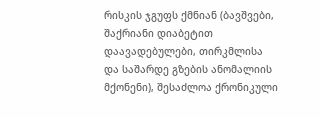რისკის ჯგუფს ქმნიან (ბავშვები, შაქრიანი დიაბეტით დაავადებულები, თირკმლისა და საშარდე გზების ანომალიის მქონენი), შესაძლოა ქრონიკული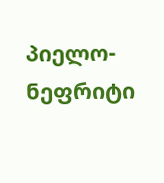პიელო-ნეფრიტი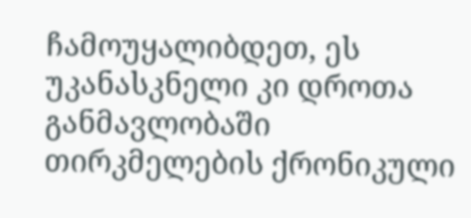ჩამოუყალიბდეთ, ეს უკანასკნელი კი დროთა განმავლობაში თირკმელების ქრონიკული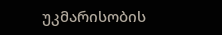უკმარისობის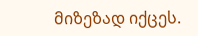მიზეზად იქცეს.